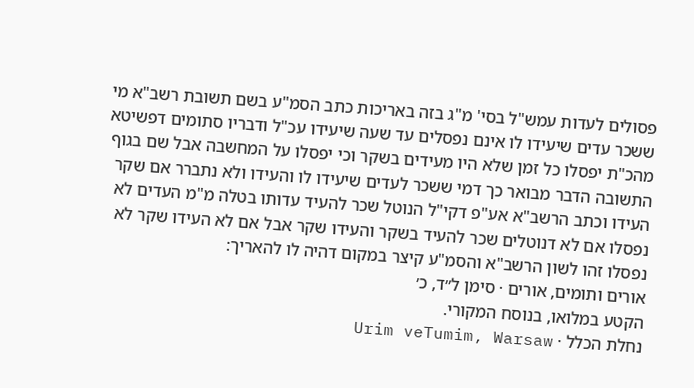פסולים לעדות עמש"ל בסי' מ"ג בזה באריכות כתב הסמ"ע בשם תשובת רשב"א מי ששכר עדים שיעידו לו אינם נפסלים עד שעה שיעידו עכ"ל ודבריו סתומים דפשיטא מהכ"ת יפסלו כל זמן שלא היו מעידים בשקר וכי יפסלו על המחשבה אבל שם בגוף התשובה הדבר מבואר כך דמי ששכר לעדים שיעידו לו והעידו ולא נתברר אם שקר העידו וכתב הרשב"א אע"פ דקי"ל הנוטל שכר להעיד עדותו בטלה מ"מ העדים לא נפסלו אם לא דנוטלים שכר להעיד בשקר והעידו שקר אבל אם לא העידו שקר לא נפסלו זהו לשון הרשב"א והסמ"ע קיצר במקום דהיה לו להאריך:
אורים ותומים, אורים · סימן ל״ד, כ׳
הקטע במלואו, בנוסח המקורי.
נחלת הכלל · Urim veTumim, Warsaw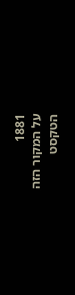1881
על המקור הזה
הטקסט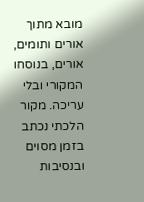מובא מתוך אורים ותומים, אורים, בנוסחו המקורי ובלי עריכה. מקור הלכתי נכתב בזמן מסוים ובנסיבות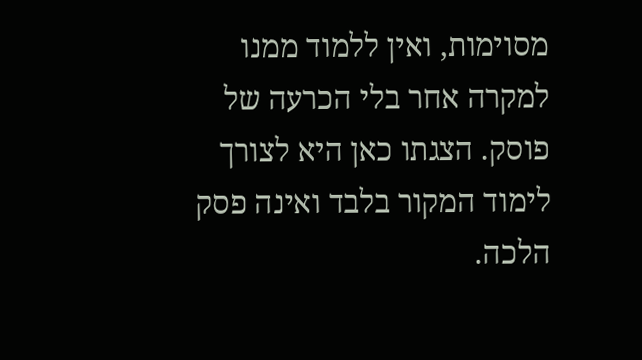מסוימות, ואין ללמוד ממנו למקרה אחר בלי הכרעה של פוסק. הצגתו כאן היא לצורך לימוד המקור בלבד ואינה פסק הלכה.